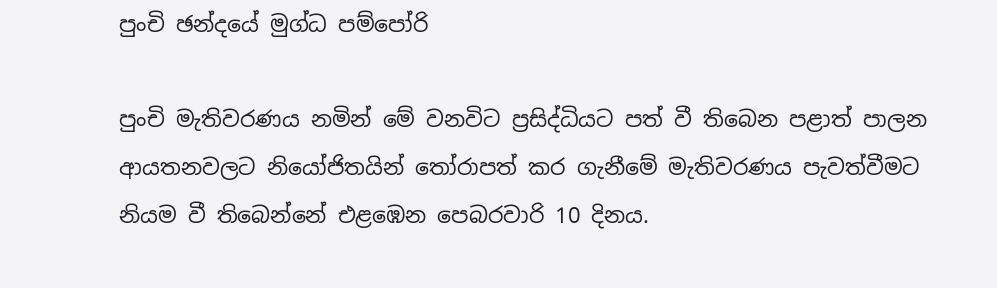පුංචි ඡන්දයේ මුග්ධ පම්පෝරි

පුංචි මැතිවරණය නමින් මේ වනවිට ප්‍රසිද්ධියට පත් වී තිබෙන පළාත් පාලන ආයතනවලට නියෝජිතයින් තෝරාපත් කර ගැනීමේ මැතිවරණය පැවත්වීමට නියම වී තිබෙන්නේ එළඹෙන පෙබරවාරි 10 දිනය.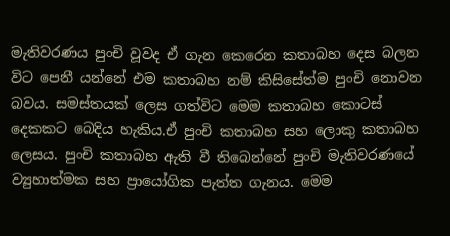මැතිවරණය පුංචි වූවද ඒ ගැන කෙරෙන කතාබහ දෙස බලන විට පෙනී යන්නේ එම කතාබහ නම් කිසිසේත්ම පුංචි නොවන බවය. සමස්තයක් ලෙස ගත්විට මෙම කතාබහ කොටස් දෙකකට බෙදිය හැකිය.ඒ පුංචි කතාබහ සහ ලොකු කතාබහ ලෙසය. පුංචි කතාබහ ඇති වී තිබෙන්නේ පුංචි මැතිවරණයේ ව්‍යුහාත්මක සහ ප්‍රායෝගික පැත්ත ගැනය. මෙම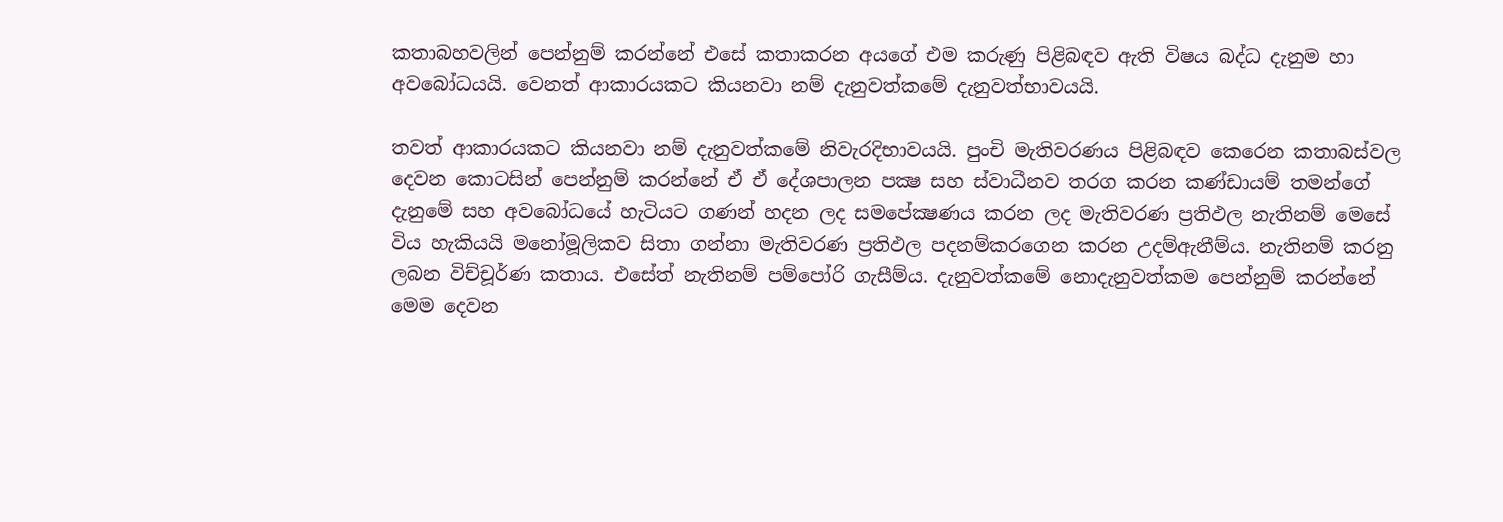කතාබහවලින් පෙන්නුම් කරන්නේ එසේ කතාකරන අයගේ එම කරුණු පිළිබඳව ඇති විෂය බද්ධ දැනුම හා අවබෝධයයි. වෙනත් ආකාරයකට කියනවා නම් දැනුවත්කමේ දැනුවත්භාවයයි.

තවත් ආකාරයකට කියනවා නම් දැනුවත්කමේ නිවැරදිභාවයයි. පුංචි මැතිවරණය පිළිබඳව කෙරෙන කතාබස්වල දෙවන කොටසින් පෙන්නුම් කරන්නේ ඒ ඒ දේශපාලන පක්‍ෂ සහ ස්වාධීනව තරග කරන කණ්ඩායම් තමන්ගේ දැනුමේ සහ අවබෝධයේ හැටියට ගණන් හදන ලද සමපේක්‍ෂණය කරන ලද මැතිවරණ ප්‍රතිඵල නැතිනම් මෙසේ විය හැකියයි මනෝමූලිකව සිතා ගන්නා මැතිවරණ ප්‍රතිඵල පදනම්කරගෙන කරන උදම්ඇනීම්ය. නැතිනම් කරනු ලබන විච්චූර්ණ කතාය. එසේත් නැතිනම් පම්පෝරි ගැසීම්ය. දැනුවත්කමේ නොදැනුවත්කම පෙන්නුම් කරන්නේ මෙම දෙවන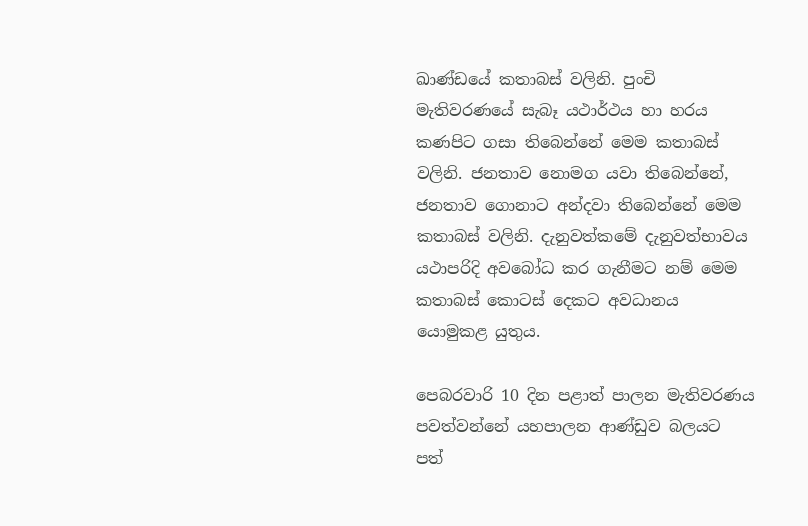ඛාණ්ඩයේ කතාබස් වලිනි. පුංචි මැතිවරණයේ සැබෑ යථාර්ථය හා හරය කණපිට ගසා තිබෙන්නේ මෙම කතාබස් වලිනි. ජනතාව නොමග යවා තිබෙන්නේ, ජනතාව ගොනාට අන්දවා තිබෙන්නේ මෙම කතාබස් වලිනි. දැනුවත්කමේ දැනුවත්භාවය යථාපරිදි අවබෝධ කර ගැනීමට නම් මෙම කතාබස් කොටස් දෙකට අවධානය යොමුකළ යුතුය.

පෙබරවාරි 10 දින පළාත් පාලන මැතිවරණය පවත්වන්නේ යහපාලන ආණ්ඩුව බලයට පත්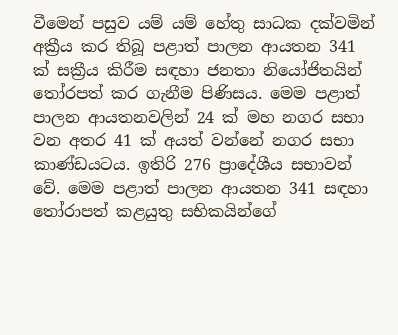වීමෙන් පසුව යම් යම් හේතු සාධක දක්වමින් අක්‍රීය කර තිබූ පළාත් පාලන ආයතන 341 ක් සක්‍රීය කිරීම සඳහා ජනතා නියෝජිතයින් තෝරපත් කර ගැනීම පිණිසය. මෙම පළාත් පාලන ආයතනවලින් 24 ක් මහ නගර සභා වන අතර 41 ක් අයත් වන්නේ නගර සභා කාණ්ඩයටය. ඉතිරි 276 ප්‍රාදේශීය සභාවන් වේ. මෙම පළාත් පාලන ආයතන 341 සඳහා තෝරාපත් කළයුතු සභිකයින්ගේ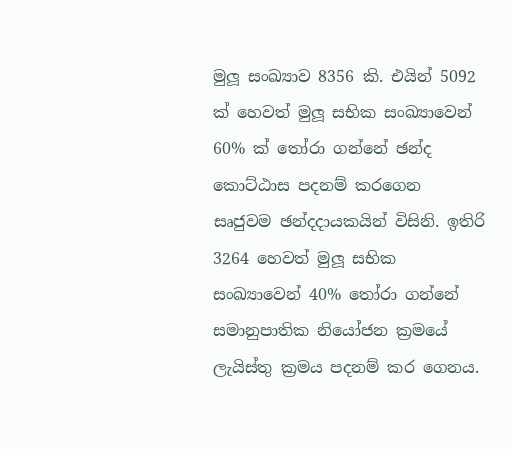මුලූ සංඛ්‍යාව 8356 කි. එයින් 5092 ක් හෙවත් මුලූ සභික සංඛ්‍යාවෙන් 60% ක් තෝරා ගන්නේ ඡන්ද කොට්ඨාස පදනම් කරගෙන සෘජුවම ඡන්දදායකයින් විසිනි. ඉතිරි 3264 හෙවත් මුලූ සභික සංඛ්‍යාවෙන් 40% තෝරා ගන්නේ සමානුපාතික නියෝජන ක්‍රමයේ ලැයිස්තු ක්‍රමය පදනම් කර ගෙනය.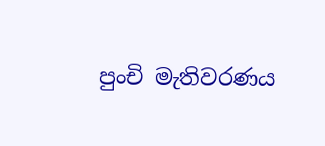පුංචි මැතිවරණය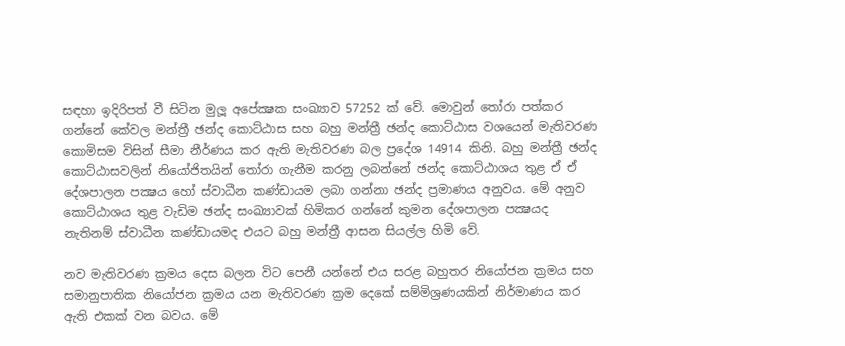සඳහා ඉදිරිපත් වී සිටින මුලූ අපේක්‍ෂක සංඛ්‍යාව 57252 ක් වේ. මොවුන් තෝරා පත්කර ගන්නේ කේවල මන්ත්‍රී ඡන්ද කොට්ඨාස සහ බහු මන්ත්‍රී ඡන්ද කොට්ඨාස වශයෙන් මැතිවරණ කොමිසම විසින් සීමා නීර්ණය කර ඇති මැතිවරණ බල ප්‍රදේශ 14914 කිනි. බහු මන්ත්‍රී ඡන්ද කොට්ඨාසවලින් නියෝජිතයින් තෝරා ගැනීම කරනු ලබන්නේ ඡන්ද කොට්ඨාශය තුළ ඒ ඒ දේශපාලන පක්‍ෂය හෝ ස්වාධීන කණ්ඩායම ලබා ගන්නා ඡන්ද ප්‍රමාණය අනුවය. මේ අනුව කොට්ඨාශය තුළ වැඩිම ඡන්ද සංඛ්‍යාවක් හිමිකර ගන්නේ කුමන දේශපාලන පක්‍ෂයද නැතිනම් ස්වාධීන කණ්ඩායමද එයට බහු මන්ත්‍රී ආසන සියල්ල හිමි වේ.

නව මැතිවරණ ක්‍රමය දෙස බලන විට පෙනී යන්නේ එය සරළ බහුතර නියෝජන ක්‍රමය සහ සමානුපාතික නියෝජන ක්‍රමය යන මැතිවරණ ක්‍රම දෙකේ සම්මිශ්‍රණයකින් නිර්මාණය කර ඇති එකක් වන බවය. මේ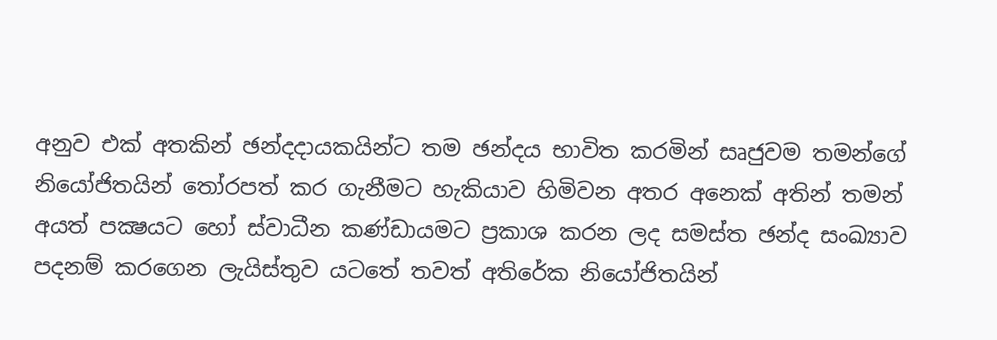අනුව එක් අතකින් ඡන්දදායකයින්ට තම ඡන්දය භාවිත කරමින් සෘජුවම තමන්ගේ නියෝජිතයින් තෝරපත් කර ගැනීමට හැකියාව හිමිවන අතර අනෙක් අතින් තමන් අයත් පක්‍ෂයට හෝ ස්වාධීන කණ්ඩායමට ප්‍රකාශ කරන ලද සමස්ත ඡන්ද සංඛ්‍යාව පදනම් කරගෙන ලැයිස්තුව යටතේ තවත් අතිරේක නියෝජිතයින්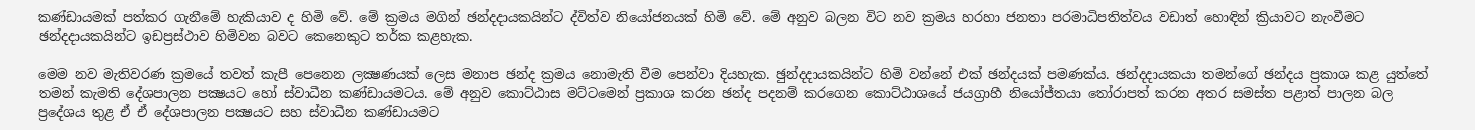කණ්ඩායමක් පත්කර ගැනීමේ හැකියාව ද හිමි වේ. මේ ක්‍රමය මගින් ඡන්දදායකයින්ට ද්විත්ව නියෝජනයක් හිමි වේ. මේ අනුව බලන විට නව ක්‍රමය හරහා ජනතා පරමාධිපතිත්වය වඩාත් හොඳින් ක්‍රියාවට නැංවීමට ඡන්දදායකයින්ට ඉඩප්‍රස්ථාව හිමිවන බවට කෙනෙකුට තර්ක කළහැක.

මෙම නව මැතිවරණ ක්‍රමයේ තවත් කැපී පෙනෙන ලක්‍ෂණයක් ලෙස මනාප ඡන්ද ක්‍රමය නොමැති වීම පෙන්වා දියහැක. ඡුන්දදායකයින්ට හිමි වන්නේ එක් ඡන්දයක් පමණක්ය. ඡන්දදායකයා තමන්ගේ ඡන්දය ප්‍රකාශ කළ යුත්තේ තමන් කැමති දේශපාලන පක්‍ෂයට හෝ ස්වාධීන කණ්ඩායමටය. මේ අනුව කොට්ඨාස මට්ටමෙන් ප්‍රකාශ කරන ඡන්ද පදනම් කරගෙන කොට්ඨාශයේ ජයග්‍රාහී නියෝජ්තයා තෝරාපත් කරන අතර සමස්ත පළාත් පාලන බල ප්‍රදේශය තුළ ඒ ඒ දේශපාලන පක්‍ෂයට සහ ස්වාධීන කණ්ඩායමට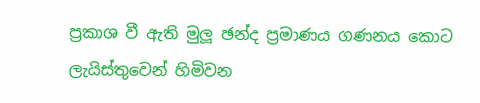ප්‍රකාශ වී ඇති මුලූ ඡන්ද ප්‍රමාණය ගණනය කොට ලැයිස්තුවෙන් හිමිවන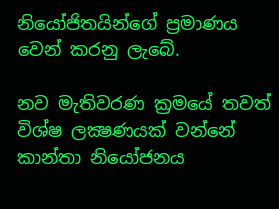නියෝජිතයින්ගේ ප්‍රමාණය වෙන් කරනු ලැබේ.

නව මැතිවරණ ක්‍රමයේ තවත් විශ්ෂ ලක්‍ෂණයක් වන්නේ කාන්තා නියෝජනය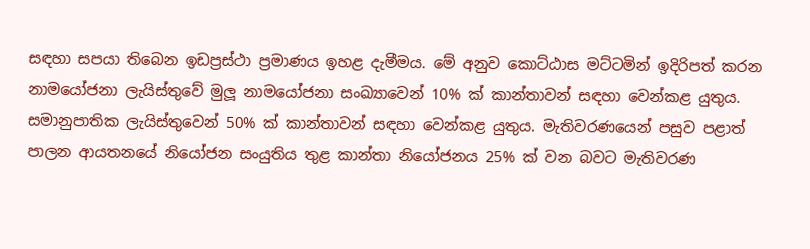සඳහා සපයා තිබෙන ඉඩප්‍රස්ථා ප්‍රමාණය ඉහළ දැමීමය. මේ අනුව කොට්ඨාස මට්ටමින් ඉදිරිපත් කරන නාමයෝජනා ලැයිස්තුවේ මුලූ නාමයෝජනා සංඛ්‍යාවෙන් 10% ක් කාන්තාවන් සඳහා වෙන්කළ යුතුය. සමානුපාතික ලැයිස්තුවෙන් 50% ක් කාන්තාවන් සඳහා වෙන්කළ යුතුය. මැතිවරණයෙන් පසුව පළාත් පාලන ආයතනයේ නියෝජන සංයුතිය තුළ කාන්තා නියෝජනය 25% ක් වන බවට මැතිවරණ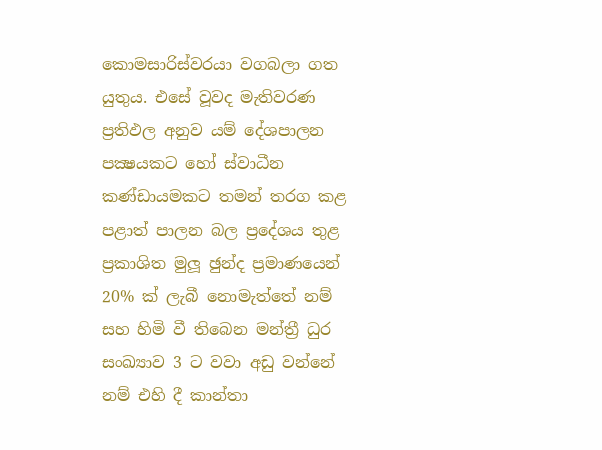කොමසාරිස්වරයා වගබලා ගත යුතුය. එසේ වූවද මැතිවරණ ප්‍රතිඵල අනුව යම් දේශපාලන පක්‍ෂයකට හෝ ස්වාධීන කණ්ඩායමකට තමන් තරග කළ පළාත් පාලන බල ප්‍රදේශය තුළ ප්‍රකාශිත මුලූ ඡුන්ද ප්‍රමාණයෙන් 20% ක් ලැබී නොමැත්තේ නම් සහ හිමි වී තිබෙන මන්ත්‍රී ධුර සංඛ්‍යාව 3 ට වවා අඩු වන්නේ නම් එහි දී කාන්තා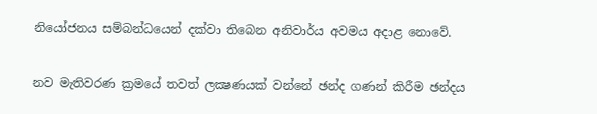නියෝජනය සම්බන්ධයෙන් දක්වා තිබෙන අනිවාර්ය අවමය අදාළ නොවේ.

නව මැතිවරණ ක්‍රමයේ තවත් ලක්‍ෂණයක් වන්නේ ඡන්ද ගණන් කිරීම ඡන්දය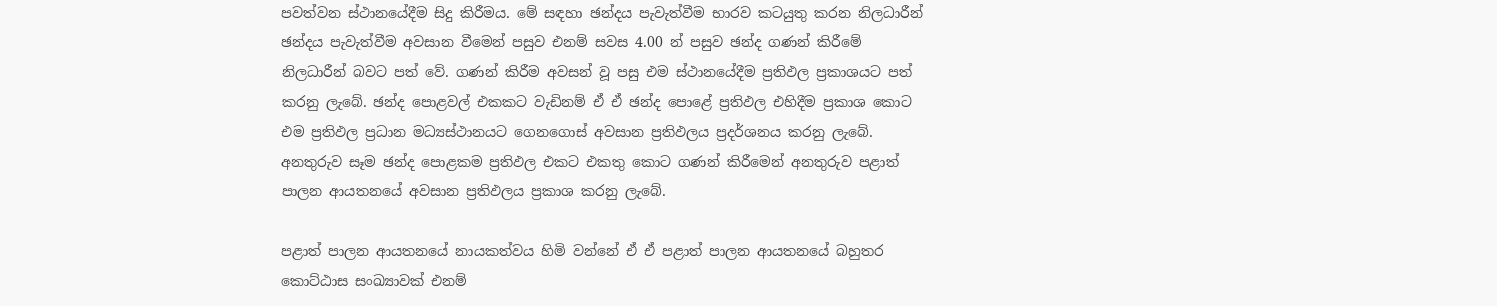පවත්වන ස්ථානයේදීම සිදු කිරීමය. මේ සඳහා ඡන්දය පැවැත්වීම භාරව කටයුතු කරන නිලධාරීන් ඡන්දය පැවැත්වීම අවසාන වීමෙන් පසුව එනම් සවස 4.00 න් පසුව ඡන්ද ගණන් කිරීමේ නිලධාරීන් බවට පත් වේ. ගණන් කිරීම අවසන් වූ පසු එම ස්ථානයේදීම ප්‍රතිඵල ප්‍රකාශයට පත් කරනු ලැබේ. ඡන්ද පොළවල් එකකට වැඩිනම් ඒ ඒ ඡන්ද පොළේ ප්‍රතිඵල එහිදීම ප්‍රකාශ කොට එම ප්‍රතිඵල ප්‍රධාන මධ්‍යස්ථානයට ගෙනගොස් අවසාන ප්‍රතිඵලය ප්‍රදර්ශනය කරනු ලැබේ. අනතුරුව සෑම ඡන්ද පොළකම ප්‍රතිඵල එකට එකතු කොට ගණන් කිරීමෙන් අනතුරුව පළාත් පාලන ආයතනයේ අවසාන ප්‍රතිඵලය ප්‍රකාශ කරනු ලැබේ.

පළාත් පාලන ආයතනයේ නායකත්වය හිමි වන්නේ ඒ ඒ පළාත් පාලන ආයතනයේ බහුතර කොට්ඨාස සංඛ්‍යාවක් එනම්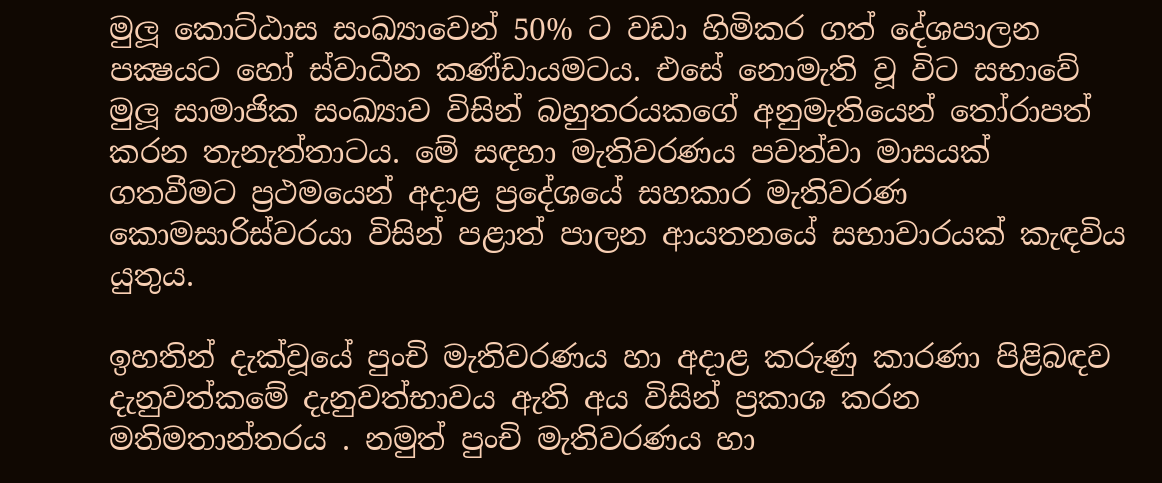මුලූ කොට්ඨාස සංඛ්‍යාවෙන් 50% ට වඩා හිමිකර ගත් දේශපාලන පක්‍ෂයට හෝ ස්වාධීන කණ්ඩායමටය. එසේ නොමැති වූ විට සභාවේ මුලූ සාමාජික සංඛ්‍යාව විසින් බහුතරයකගේ අනුමැතියෙන් තෝරාපත් කරන තැනැත්තාටය. මේ සඳහා මැතිවරණය පවත්වා මාසයක් ගතවීමට ප්‍රථමයෙන් අදාළ ප්‍රදේශයේ සහකාර මැතිවරණ කොමසාරිස්වරයා විසින් පළාත් පාලන ආයතනයේ සභාවාරයක් කැඳවිය යුතුය.

ඉහතින් දැක්වූයේ පුංචි මැතිවරණය හා අදාළ කරුණු කාරණා පිළිබඳව දැනුවත්කමේ දැනුවත්භාවය ඇති අය විසින් ප්‍රකාශ කරන මතිමතාන්තරය . නමුත් පුංචි මැතිවරණය හා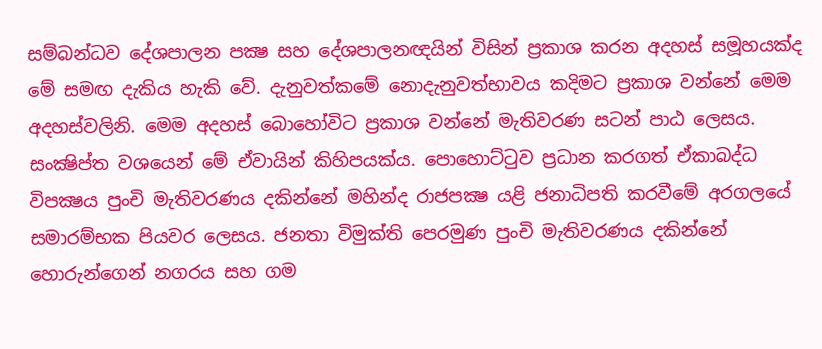සම්බන්ධව දේශපාලන පක්‍ෂ සහ දේශපාලනඥයින් විසින් ප්‍රකාශ කරන අදහස් සමූහයක්ද මේ සමඟ දැකිය හැකි වේ. දැනුවත්කමේ නොදැනුවත්භාවය කදිමට ප්‍රකාශ වන්නේ මෙම අදහස්වලිනි. මෙම අදහස් බොහෝවිට ප්‍රකාශ වන්නේ මැතිවරණ සටන් පාඨ ලෙසය. සංක්‍ෂිප්ත වශයෙන් මේ ඒවායින් කිහිපයක්ය. පොහොට්ටුව ප්‍රධාන කරගත් ඒකාබද්ධ විපක්‍ෂය පුංචි මැතිවරණය දකින්නේ මහින්ද රාජපක්‍ෂ යළි ජනාධිපති කරවීමේ අරගලයේ සමාරම්භක පියවර ලෙසය. ජනතා විමුක්ති පෙරමුණ පුංචි මැතිවරණය දකින්නේ හොරුන්ගෙන් නගරය සහ ගම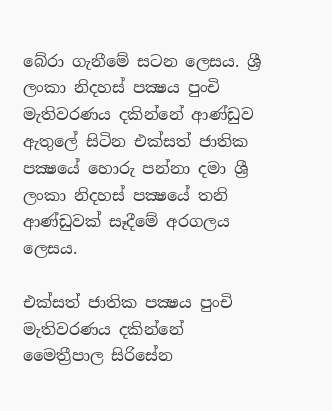බේරා ගැනීමේ සටන ලෙසය. ශ්‍රී ලංකා නිදහස් පක්‍ෂය පුංචි මැතිවරණය දකින්නේ ආණ්ඩුව ඇතුලේ සිටින එක්සත් ජාතික පක්‍ෂයේ හොරු පන්නා දමා ශ්‍රී ලංකා නිදහස් පක්‍ෂයේ තනි ආණ්ඩුවක් සෑදීමේ අරගලය ලෙසය.

එක්සත් ජාතික පක්‍ෂය පුංචි මැතිවරණය දකින්නේ මෛත්‍රීපාල සිරිසේන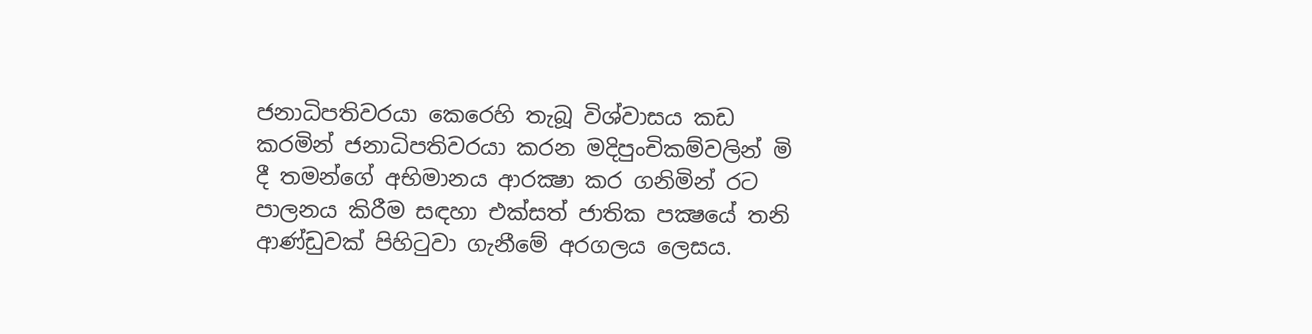ජනාධිපතිවරයා කෙරෙහි තැබූ විශ්වාසය කඩ කරමින් ජනාධිපතිවරයා කරන මදිපුංචිකම්වලින් මි දී තමන්ගේ අභිමානය ආරක්‍ෂා කර ගනිමින් රට පාලනය කිරීම සඳහා එක්සත් ජාතික පක්‍ෂයේ තනි ආණ්ඩුවක් පිහිටුවා ගැනීමේ අරගලය ලෙසය.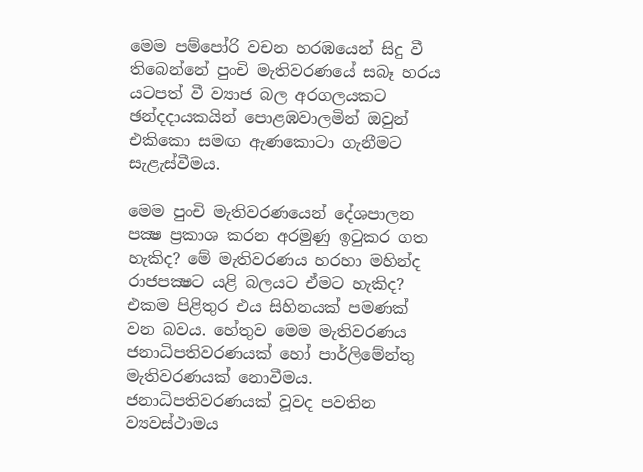මෙම පම්පෝරි වචන හරඹයෙන් සිදු වී තිබෙන්නේ පුංචි මැතිවරණයේ සබෑ හරය යටපත් වී ව්‍යාජ බල අරගලයකට ඡන්දදායකයින් පොළඹවාලමින් ඔවුන් එකිකො සමඟ ඇණකොටා ගැනීමට සැළැස්වීමය.

මෙම පුංචි මැතිවරණයෙන් දේශපාලන පක්‍ෂ ප්‍රකාශ කරන අරමුණු ඉටුකර ගත හැකිද? මේ මැතිවරණය හරහා මහින්ද රාජපක්‍ෂට යළි බලයට ඒමට හැකිද? එකම පිළිතුර එය සිහිනයක් පමණක් වන බවය. හේතුව මෙම මැතිවරණය ජනාධිපතිවරණයක් හෝ පාර්ලිමේන්තු මැතිවරණයක් නොවීමය. ජනාධිපතිවරණයක් වූවද පවතින ව්‍යවස්ථාමය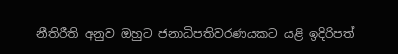නීතිරීති අනුව ඔහුට ජනාධිපතිවරණයකට යළි ඉදිරිපත්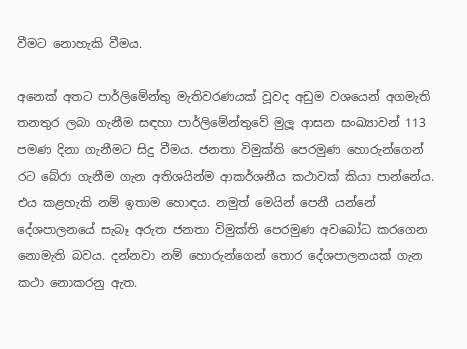වීමට නොහැකි වීමය.

අනෙක් අතට පාර්ලිමේන්තු මැතිවරණයක් වූවද අඩුම වශයෙන් අගමැති තනතුර ලබා ගැනීම සඳහා පාර්ලිමේන්තුවේ මුලූ ආසන සංඛ්‍යාවන් 113 පමණ දිනා ගැනීමට සිදු වීමය. ජනතා විමුක්ති පෙරමුණ හොරුන්ගෙන් රට බේරා ගැනීම ගැන අතිශයින්ම ආකර්ශනීය කථාවක් කියා පාන්නේය. එය කළහැකි නම් ඉතාම හොඳය. නමුත් මෙයින් පෙනී යන්නේ දේශපාලනයේ සැබෑ අරුත ජනතා විමුක්ති පෙරමුණ අවබෝධ කරගෙන නොමැති බවය. දන්නවා නම් හොරුන්ගෙන් තොර දේශපාලනයක් ගැන කථා නොකරනු ඇත.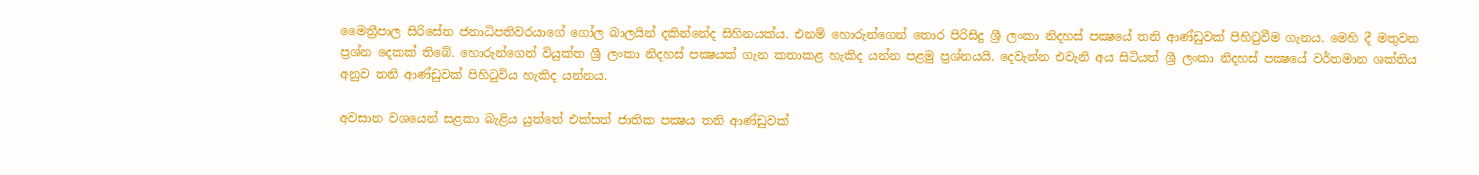මෛත්‍රීපාල සිරිසේන ජනාධිපතිවරයාගේ ගෝල බාලයින් දකින්නේද සිහිනයක්ය. එනම් හොරුන්ගෙන් තොර පිරිසිදු ශ්‍රී ලංකා නිදහස් පක්‍ෂයේ තනි ආණ්ඩුවක් පිහිටුවීම ගැනය. මෙහි දී මතුවන ප්‍රශ්න දෙකක් තිබේ. හොරුන්ගෙන් වියුක්ත ශ්‍රී ලංකා නිදහස් පක්‍ෂයක් ගැන කතාකළ හැකිද යන්න පළමු ප්‍රශ්නයයි. දෙවැන්න එවැනි අය සිටියත් ශ්‍රී ලංකා නිදහස් පක්‍ෂයේ වර්තමාන ශක්තිය අනුව තනි ආණ්ඩුවක් පිහිටුවිය හැකිද යන්නය.

අවසාන වශයෙන් සළකා බැළිය යුත්තේ එක්සත් ජාතික පක්‍ෂය තනි ආණ්ඩුවක්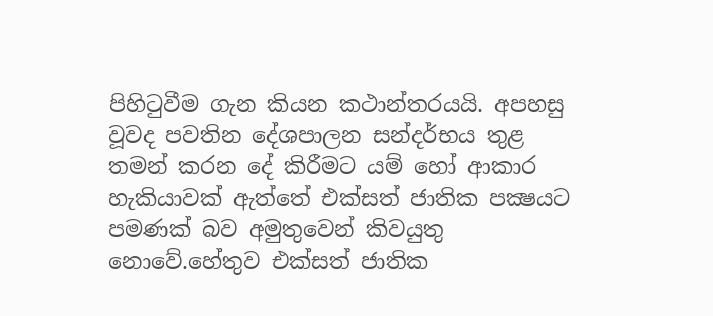පිහිටුවීම ගැන කියන කථාන්තරයයි. අපහසු වූවද පවතින දේශපාලන සන්දර්භය තුළ තමන් කරන දේ කිරීමට යම් හෝ ආකාර හැකියාවක් ඇත්තේ එක්සත් ජාතික පක්‍ෂයට පමණක් බව අමුතුවෙන් කිවයුතු නොවේ.හේතුව එක්සත් ජාතික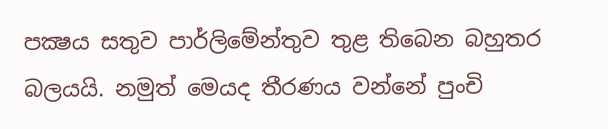පක්‍ෂය සතුව පාර්ලිමේන්තුව තුළ තිබෙන බහුතර බලයයි. නමුත් මෙයද තීරණය වන්නේ පුංචි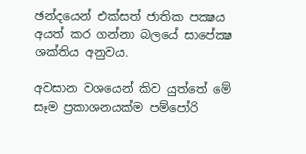ඡන්දයෙන් එක්සත් ජාතික පක්‍ෂය අයත් කර ගන්නා බලයේ සාපේක්‍ෂ ශක්තිය අනුවය.

අවසාන වශයෙන් කිව යුත්තේ මේ සෑම ප්‍රකාශනයක්ම පම්පෝරි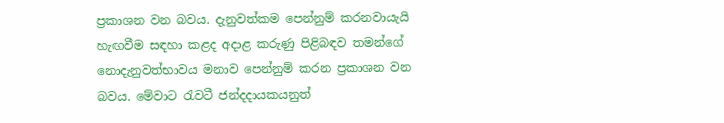ප්‍රකාශන වන බවය. දැනුවත්කම පෙන්නුම් කරනවායැයි හැඟවීම සඳහා කළද අදාළ කරුණු පිළිබඳව තමන්ගේ නොදැනුවත්භාවය මනාව පෙන්නුම් කරන ප්‍රකාශන වන බවය. මේවාට රැවටී ජන්දදායකයනුත්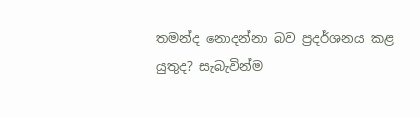තමන්ද නොදන්නා බව ප්‍රදර්ශනය කළ යුතුද? සැබැවින්ම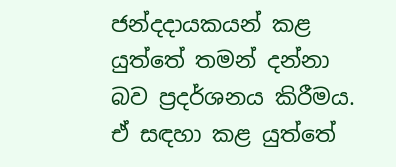ජන්දදායකයන් කළ යුත්තේ තමන් දන්නා බව ප්‍රදර්ශනය කිරීමය. ඒ සඳහා කළ යුත්තේ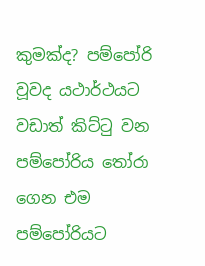කුමක්ද? පම්පෝරි වූවද යථාර්ථයට වඩාත් කිට්ටු වන පම්පෝරිය තෝරා ගෙන එම පම්පෝරියට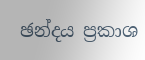ඡන්දය ප්‍රකාශ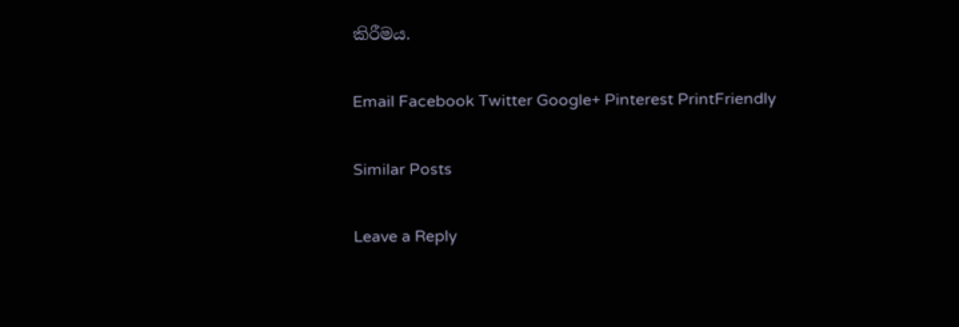කිරීමය.

Email Facebook Twitter Google+ Pinterest PrintFriendly

Similar Posts

Leave a Reply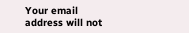Your email address will not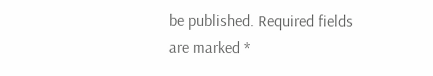be published. Required fields are marked *